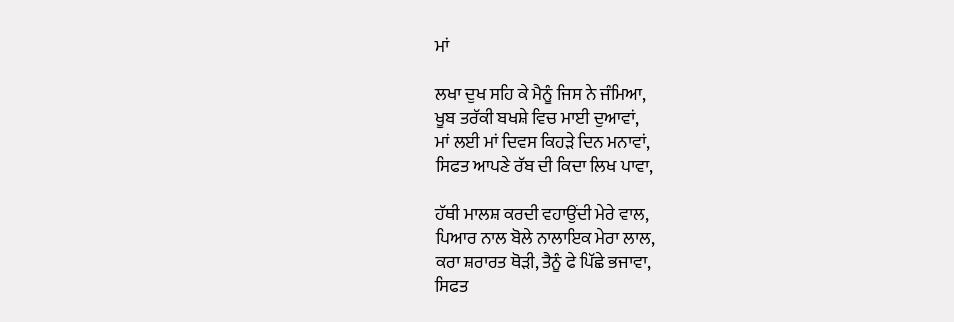ਮਾਂ

ਲਖਾ ਦੁਖ ਸਹਿ ਕੇ ਮੈਨੂੰ ਜਿਸ ਨੇ ਜੰਮਿਆ,
ਖੂਬ ਤਰੱਕੀ ਬਖਸ਼ੇ ਵਿਚ ਮਾਈ ਦੁਆਵਾਂ,
ਮਾਂ ਲਈ ਮਾਂ ਦਿਵਸ ਕਿਹੜੇ ਦਿਨ ਮਨਾਵਾਂ,
ਸਿਫਤ ਆਪਣੇ ਰੱਬ ਦੀ ਕਿਦਾ ਲਿਖ ਪਾਵਾ,

ਹੱਥੀ ਮਾਲਸ਼ ਕਰਦੀ ਵਹਾਉਂਦੀ ਮੇਰੇ ਵਾਲ,
ਪਿਆਰ ਨਾਲ ਬੋਲੇ ਨਾਲਾਇਕ ਮੇਰਾ ਲਾਲ,
ਕਰਾ ਸ਼ਰਾਰਤ ਥੋੜੀ, ਤੈਨੂੰ ਫੇ ਪਿੱਛੇ ਭਜਾਵਾ,
ਸਿਫਤ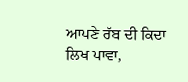ਆਪਣੇ ਰੱਬ ਦੀ ਕਿਦਾ ਲਿਖ ਪਾਵਾ,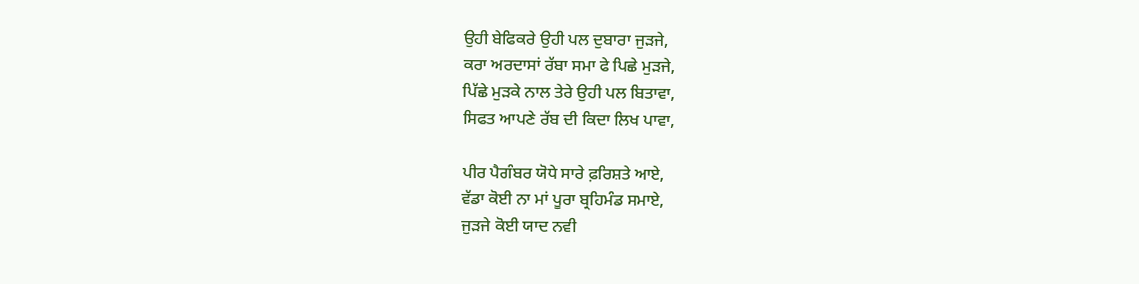ਉਹੀ ਬੇਫਿਕਰੇ ਉਹੀ ਪਲ ਦੁਬਾਰਾ ਜੁੜਜੇ,
ਕਰਾ ਅਰਦਾਸਾਂ ਰੱਬਾ ਸਮਾ ਫੇ ਪਿਛੇ ਮੁੜਜੇ,
ਪਿੱਛੇ ਮੁੜਕੇ ਨਾਲ ਤੇਰੇ ਉਹੀ ਪਲ ਬਿਤਾਵਾ,
ਸਿਫਤ ਆਪਣੇ ਰੱਬ ਦੀ ਕਿਦਾ ਲਿਖ ਪਾਵਾ,

ਪੀਰ ਪੈਗੰਬਰ ਯੋਧੇ ਸਾਰੇ ਫ਼ਰਿਸ਼ਤੇ ਆਏ,
ਵੱਡਾ ਕੋਈ ਨਾ ਮਾਂ ਪੂਰਾ ਬ੍ਰਹਿਮੰਡ ਸਮਾਏ,
ਜੁੜਜੇ ਕੋਈ ਯਾਦ ਨਵੀ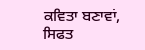ਕਵਿਤਾ ਬਣਾਵਾਂ,
ਸਿਫਤ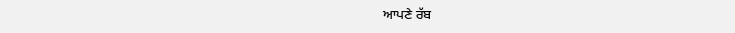ਆਪਣੇ ਰੱਬ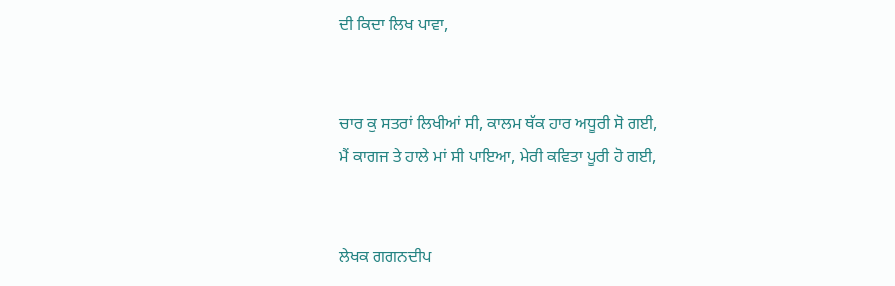ਦੀ ਕਿਦਾ ਲਿਖ ਪਾਵਾ,


ਚਾਰ ਕੁ ਸਤਰਾਂ ਲਿਖੀਆਂ ਸੀ, ਕਾਲਮ ਥੱਕ ਹਾਰ ਅਧੂਰੀ ਸੋ ਗਈ,
ਮੈਂ ਕਾਗਜ ਤੇ ਹਾਲੇ ਮਾਂ ਸੀ ਪਾਇਆ, ਮੇਰੀ ਕਵਿਤਾ ਪੂਰੀ ਹੋ ਗਈ,


ਲੇਖਕ ਗਗਨਦੀਪ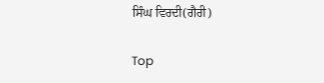ਸਿੰਘ ਵਿਰਦੀ(ਗੈਰੀ)

Top